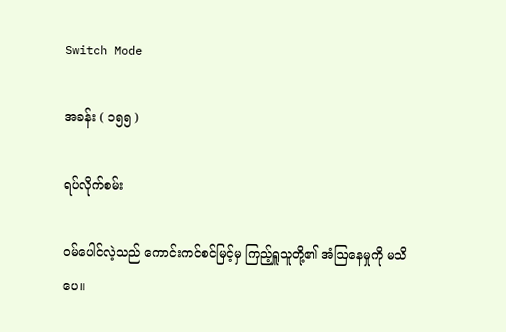Switch Mode

အခန်း ( ၁၅၅ )

ရပ်လိုက်စမ်း

ဝမ်ပေါင်လဲ့သည် ကောင်းကင်စင်မြင့်မှ ကြည့်ရှူသူတို့၏ အံဩနေမှုကို မသိပေ။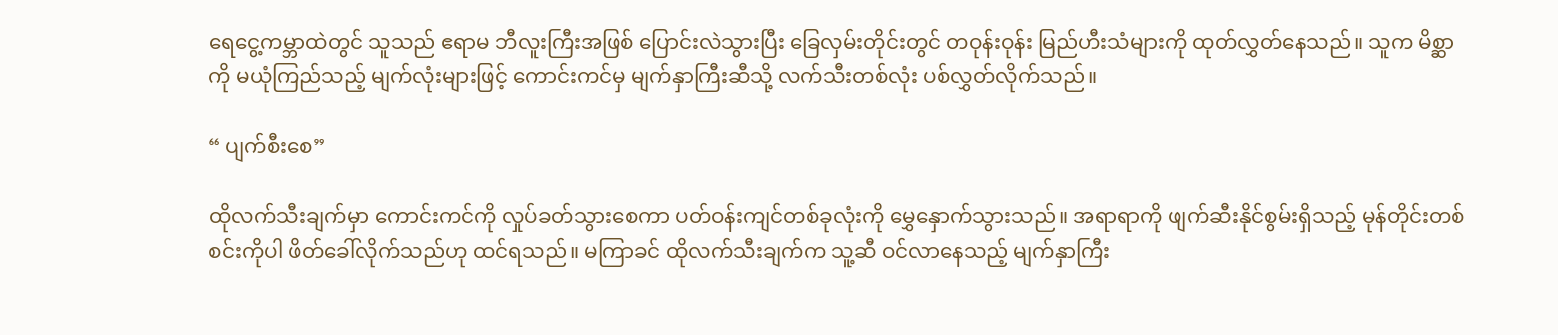ရေငွေ့ကမ္ဘာထဲတွင် သူသည် ဧရာမ ဘီလူးကြီးအဖြစ် ပြောင်းလဲသွားပြီး ခြေလှမ်းတိုင်းတွင် တဝုန်းဝုန်း မြည်ဟီးသံများကို ထုတ်လွှတ်နေသည်။ သူက မိစ္ဆာကို မယုံကြည်သည့် မျက်လုံးများဖြင့် ကောင်းကင်မှ မျက်နှာကြီးဆီသို့ လက်သီးတစ်လုံး ပစ်လွှတ်လိုက်သည်။

“ ပျက်စီးစေ”

ထိုလက်သီးချက်မှာ ကောင်းကင်ကို လှုပ်ခတ်သွားစေကာ ပတ်ဝန်းကျင်တစ်ခုလုံးကို မွှေနှောက်သွားသည်။ အရာရာကို ဖျက်ဆီးနိုင်စွမ်းရှိသည့် မုန်တိုင်းတစ်စင်းကိုပါ ဖိတ်ခေါ်လိုက်သည်ဟု ထင်ရသည်။ မကြာခင် ထိုလက်သီးချက်က သူ့ဆီ ဝင်လာနေသည့် မျက်နှာကြီး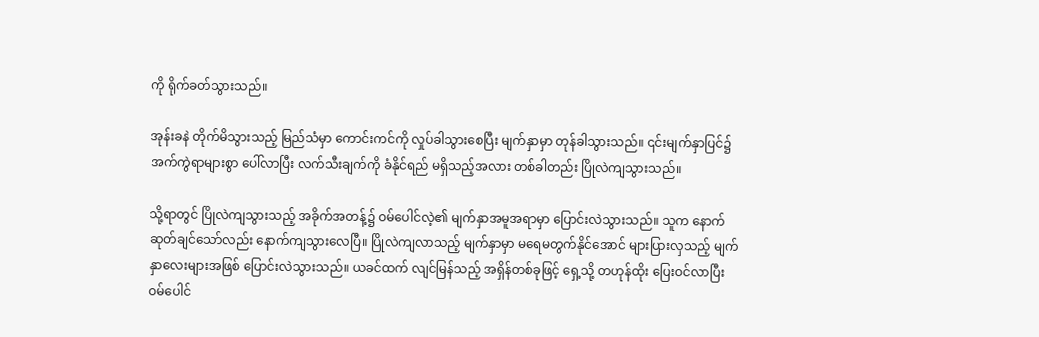ကို ရိုက်ခတ်သွားသည်။

အုန်းခနဲ တိုက်မိသွားသည့် မြည်သံမှာ ကောင်းကင်ကို လှုပ်ခါသွားစေပြီး မျက်နှာမှာ တုန်ခါသွားသည်။ ၎င်းမျက်နှာပြင်၌ အက်ကွဲရာများစွာ ပေါ်လာပြီး လက်သီးချက်ကို ခံနိုင်ရည် မရှိသည့်အလား တစ်ခါတည်း ပြိုလဲကျသွားသည်။

သို့ရာတွင် ပြိုလဲကျသွားသည့် အခိုက်အတန့်၌ ဝမ်ပေါင်လဲ့၏ မျက်နှာအမူအရာမှာ ပြောင်းလဲသွားသည်။ သူက နောက်ဆုတ်ချင်သော်လည်း နောက်ကျသွားလေပြီ။ ပြိုလဲကျလာသည့် မျက်နှာမှာ မရေမတွက်နိုင်အောင် များပြားလှသည့် မျက်နှာလေးများအဖြစ် ပြောင်းလဲသွားသည်။ ယခင်ထက် လျင်မြန်သည့် အရှိန်တစ်ခုဖြင့် ရှေ့သို့ တဟုန်ထိုး ပြေးဝင်လာပြီး ဝမ်‌ပေါင်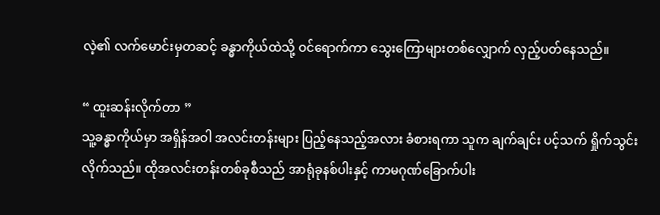လဲ့၏ လက်မောင်းမှတဆင့် ခန္ဓာကိုယ်ထဲသို့ ဝင်ရောက်ကာ သွေးကြောများတစ်လျှောက် လှည့်ပတ်နေသည်။

“ ထူးဆန်းလိုက်တာ ”
သူ့ခန္ဓာကိုယ်မှာ အရှိန်အဝါ အလင်းတန်းများ ပြည့်နေသည့်အလား ခံစားရကာ သူက ချက်ချင်း ပင့်သက် ရှိုက်သွင်းလိုက်သည်။ ထိုအလင်းတန်းတစ်ခုစီသည် အာရုံခုနစ်ပါးနှင့် ကာမဂုဏ်ခြောက်ပါး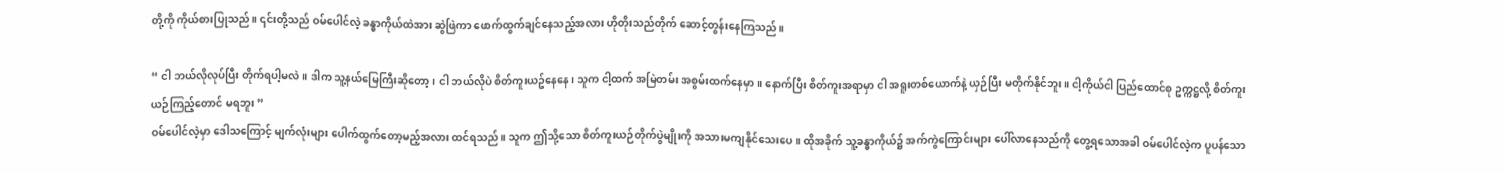တို့ကို ကိုယ်စားပြုသည်။ ၎င်းတို့သည် ဝမ်ပေါင်လဲ့ ခန္ဓာကိုယ်ထဲအား ဆွဲဖြဲကာ ဖောက်ထွက်ချင်နေသည့်အလား ဟိုတိုးသည်တိုက် ဆောင့်တွန်းနေကြသည်။

“ ငါ ဘယ်လိုလုပ်ပြီး တိုက်ရပါ့မလဲ။ ဒါက သူ့နယ်မြေကြီးဆိုတော့၊ ငါ ဘယ်လိုပဲ စိတ်ကူးယဥ်နေနေ၊ သူက ငါ့ထက် အမြဲတမ်း အစွမ်းထက်နေမှာ။ နောက်ပြီး စိတ်ကူးအရာမှာ ငါ အရူးတစ်ယောက်နဲ့ ယှဉ်ပြီး မတိုက်နိုင်ဘူး။ ငါ့ကိုယ်ငါ ပြည်ထောင်စု ဥက္ကဋ္ဌလို့ စိတ်ကူးယဉ်ကြည့်တောင် မရဘူး ”
ဝမ်‌ပေါင်လဲ့မှာ ဒေါသကြောင့် မျက်လုံးများ ပေါက်ထွက်တော့မည့်အလား ထင်ရသည်။ သူက ဤသို့သော စိတ်ကူးယဉ်တိုက်ပွဲမျိုးကို အသားမကျနိုင်သေးပေ။ ထိုအခိုက် သူ့ခန္ဓာကိုယ်၌ အက်ကွဲကြောင်းများ ပေါ်လာနေသည်ကို တွေ့ရသောအခါ ဝမ်ပေါင်လဲ့က ပူပန်သော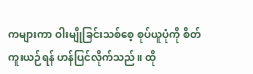ကများကာ ဝါးမျိုခြင်းသစ်စေ့ စုပ်ယူပုံကို စိတ်ကူးယဉ်ရန် ဟန်ပြင်လိုက်သည်။ ထို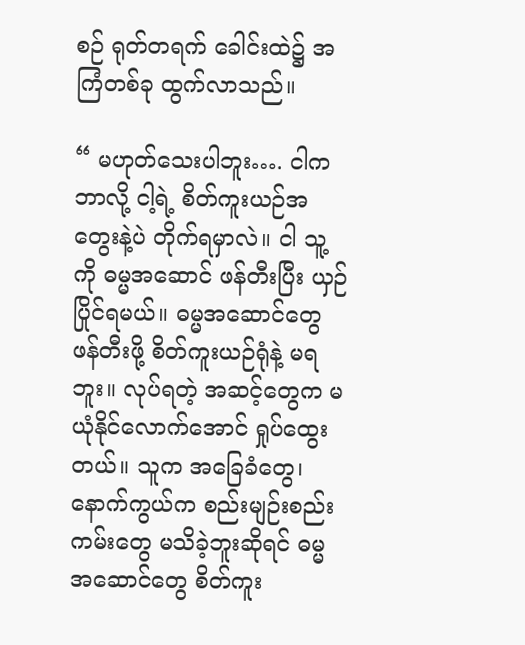စဉ် ရုတ်တရက် ခေါင်းထဲ၌ အကြံတစ်ခု ထွက်လာသည်။

“ မဟုတ်သေးပါဘူး…. ငါက ဘာလို့ ငါ့ရဲ့ စိတ်ကူးယဉ်အတွေးနဲ့ပဲ တိုက်ရမှာလဲ။ ငါ သူ့ကို ဓမ္မအဆောင် ဖန်တီးပြီး ယှဉ်ပြိုင်ရမယ်။ ဓမ္မအဆောင်တွေ ဖန်တီးဖို့ စိတ်ကူးယဉ်ရုံနဲ့ မရဘူး။ လုပ်ရတဲ့ အဆင့်တွေက မယုံနိုင်လောက်အောင် ရှုပ်ထွေးတယ်။ သူက အခြေခံတွေ၊ နောက်ကွယ်က စည်းမျဉ်းစည်းကမ်းတွေ မသိခဲ့ဘူးဆိုရင် ဓမ္မအဆောင်တွေ စိတ်ကူး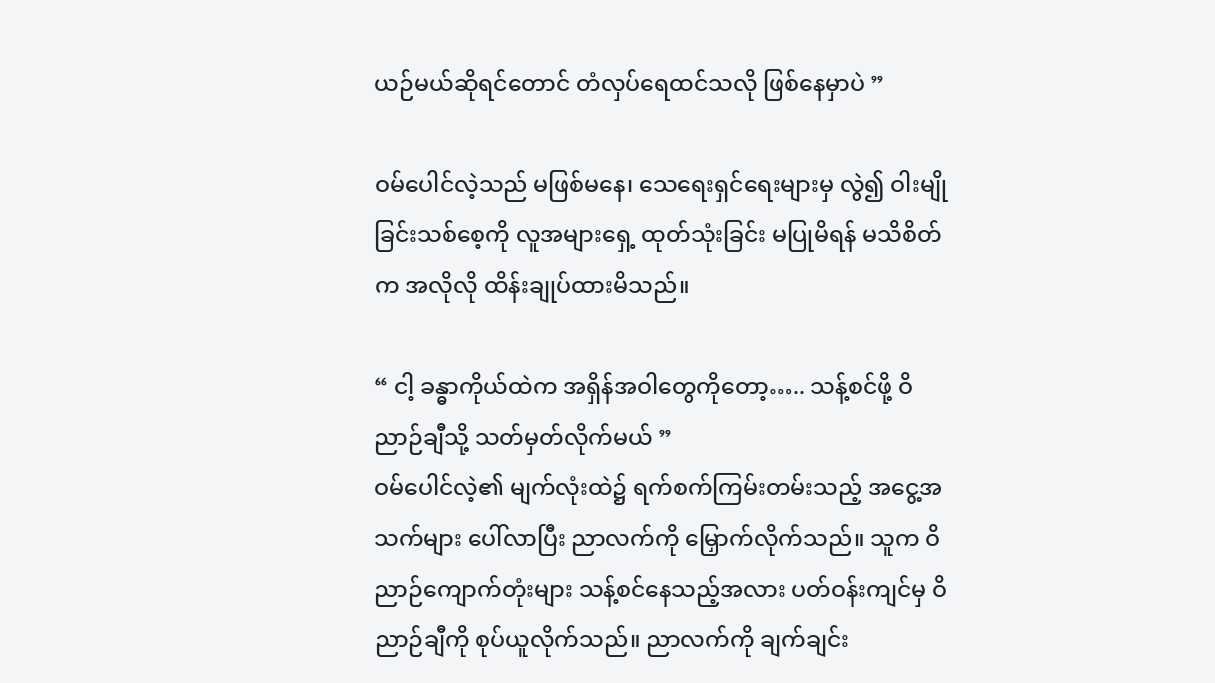ယဉ်မယ်ဆိုရင်တောင် တံလှပ်ရေထင်သလို ဖြစ်နေမှာပဲ ”

ဝမ်ပေါင်လဲ့သည် မဖြစ်မနေ၊ သေရေးရှင်ရေးများမှ လွဲ၍ ဝါးမျိုခြင်းသစ်စေ့ကို လူအများရှေ့ ထုတ်သုံးခြင်း မပြုမိရန် မသိစိတ်က အလိုလို ထိန်းချုပ်ထားမိသည်။

“ ငါ့ ခန္ဓာကိုယ်ထဲက အရှိန်အဝါတွေကိုတော့….. သန့်စင်ဖို့ ဝိညာဉ်ချီသို့ သတ်မှတ်လိုက်မယ် ”
ဝမ်ပေါင်လဲ့၏ မျက်လုံးထဲ၌ ရက်စက်ကြမ်းတမ်းသည့် အငွေ့အသက်များ ပေါ်လာပြီး ညာလက်ကို မြှောက်လိုက်သည်။ သူက ဝိညာဉ်ကျောက်တုံးများ သန့်စင်နေသည့်အလား ပတ်ဝန်းကျင်မှ ဝိညာဉ်ချီကို စုပ်ယူလိုက်သည်။ ညာလက်ကို ချက်ချင်း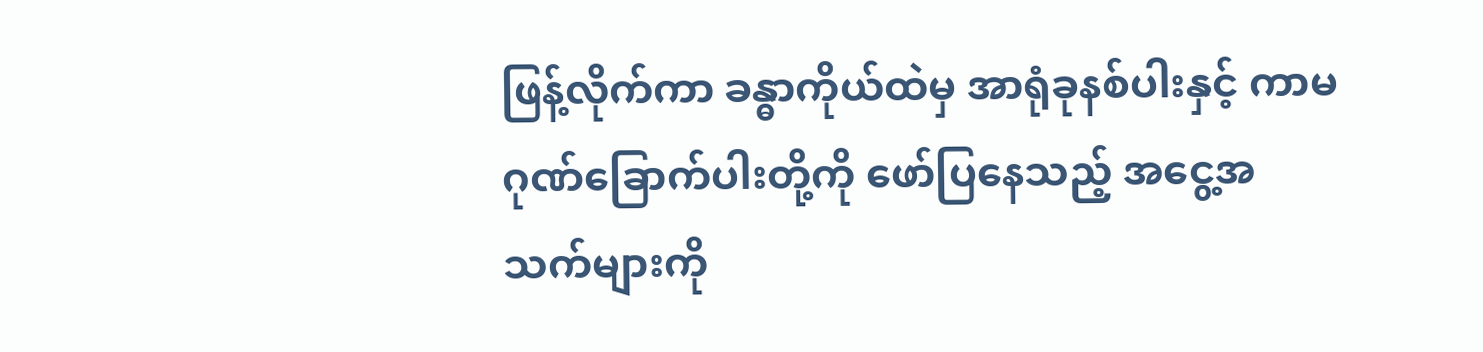ဖြန့်လိုက်ကာ ခန္ဓာကိုယ်ထဲမှ အာရုံခုနစ်ပါးနှင့် ကာမဂုဏ်ခြောက်ပါးတို့ကို ဖော်ပြနေသည့် အ‌ငွေ့အသက်များကို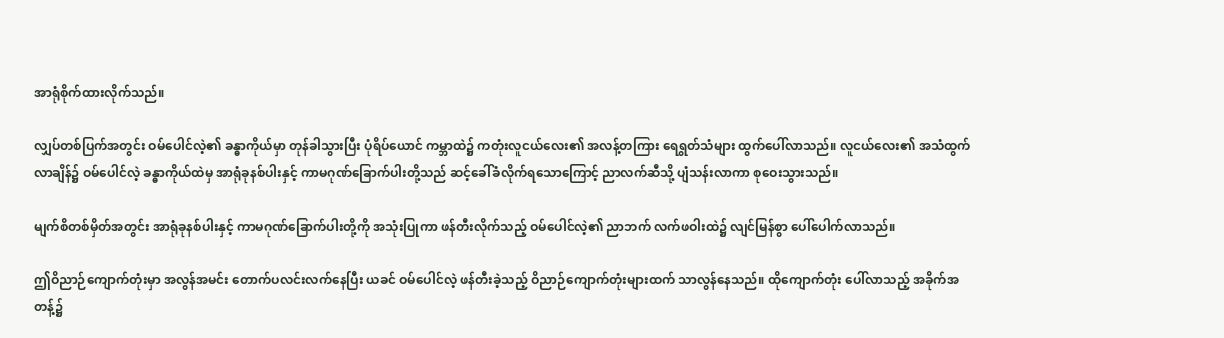အာရုံစိုက်ထားလိုက်သည်။

လျှပ်တစ်ပြက်အတွင်း ဝမ်ပေါင်လဲ့၏ ခန္ဓာကိုယ်မှာ တုန်ခါသွားပြီး ပုံရိပ်ယောင် ကမ္ဘာထဲ၌ ကတုံးလူငယ်လေး၏ အလန့်တကြား ရေရွတ်သံများ ထွက်ပေါ်လာသည်။ လူငယ်လေး၏ အသံထွက်လာချိန်၌ ဝမ်ပေါင်လဲ့ ခန္ဓာကိုယ်ထဲမှ အာရုံခုနစ်ပါးနှင့် ကာမဂုဏ်ခြောက်ပါးတို့သည် ဆင့်ခေါ်ခံလိုက်ရသောကြောင့် ညာလက်ဆီသို့ ပျံသန်းလာကာ စုဝေးသွားသည်။

မျက်စိတစ်မှိတ်အတွင်း အာရုံခုနစ်ပါးနှင့် ကာမဂုဏ်ခြောက်ပါးတို့ကို အသုံးပြုကာ ဖန်တီးလိုက်သည့် ဝမ်ပေါင်လဲ့၏ ညာဘက် လက်ဖဝါးထဲ၌ လျင်မြန်စွာ ပေါ်ပေါက်လာသည်။

ဤဝိညာဉ်ကျောက်တုံးမှာ အလွန်အမင်း တောက်ပလင်းလက်နေပြီး ယခင် ဝမ်ပေါင်လဲ့ ဖန်တီးခဲ့သည့် ဝိညာဉ်ကျောက်တုံးများထက် သာလွန်နေသည်။ ထိုကျောက်တုံး ပေါ်လာသည့် အခိုက်အတန့်၌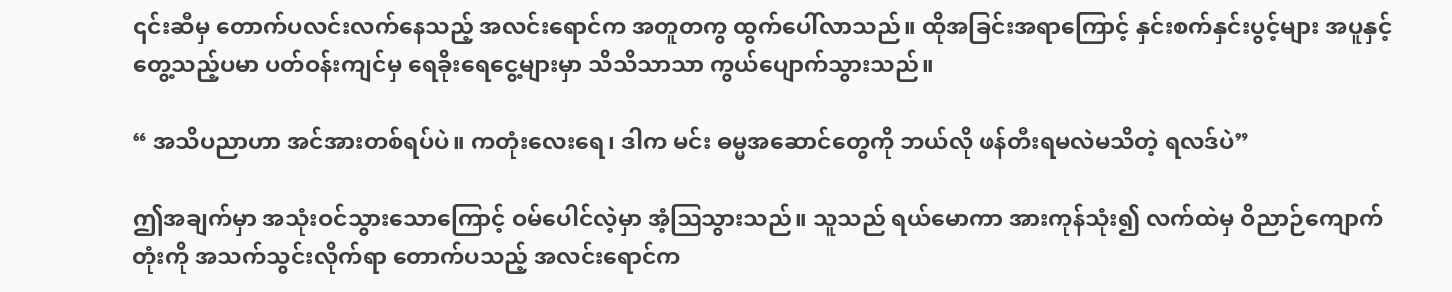၎င်းဆီမှ တောက်ပလင်းလက်နေသည့် အလင်းရောင်က အတူတကွ ထွက်ပေါ်လာသည်။ ထိုအခြင်းအရာကြောင့် နှင်းစက်နှင်းပွင့်များ အပူနှင့်တွေ့သည့်ပမာ ပတ်ဝန်းကျင်မှ ရေခိုးရေငွေ့များမှာ သိသိသာသာ ကွယ်ပျောက်သွားသည်။

“ အသိပညာဟာ အင်အားတစ်ရပ်ပဲ။ ကတုံးလေးရေ၊ ဒါက မင်း ဓမ္မအဆောင်တွေကို ဘယ်လို ဖန်တီးရမလဲမသိတဲ့ ရလဒ်ပဲ”

ဤအချက်မှာ အသုံးဝင်သွားသောကြောင့် ဝမ်ပေါင်လဲ့မှာ အံ့ဩသွားသည်။ သူသည် ရယ်မောကာ အားကုန်သုံး၍ လက်ထဲမှ ဝိညာဉ်ကျောက်တုံးကို အသက်သွင်းလိုက်ရာ တောက်ပသည့် အလင်းရောင်က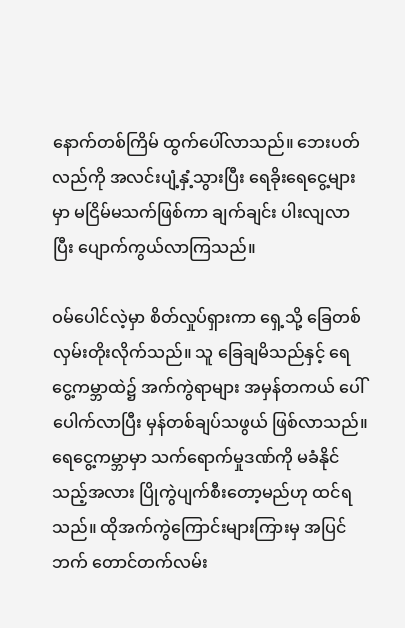နောက်တစ်ကြိမ် ထွက်ပေါ်လာသည်။ ဘေးပတ်လည်ကို အလင်းပျံ့နှံ့သွားပြီး ရေခိုးရေငွေ့များမှာ မငြိမ်မသက်ဖြစ်ကာ ချက်ချင်း ပါးလျလာပြီး ပျောက်ကွယ်လာကြသည်။

ဝမ်ပေါင်လဲ့မှာ စိတ်လှုပ်ရှားကာ ရှေ့သို့ ခြေတစ်လှမ်းတိုးလိုက်သည်။ သူ ခြေချမိသည်နှင့် ရေငွေ့ကမ္ဘာထဲ၌ အက်ကွဲရာများ အမှန်တကယ် ပေါ်ပေါက်လာပြီး မှန်တစ်ချပ်သဖွယ် ဖြစ်လာသည်။ ရေငွေ့ကမ္ဘာမှာ သက်ရောက်မှုဒဏ်ကို မခံနိုင်သည့်အလား ပြိုကွဲပျက်စီးတော့မည်ဟု ထင်ရသည်။ ထိုအက်ကွဲကြောင်းများကြားမှ အပြင်ဘက် တောင်တက်လမ်း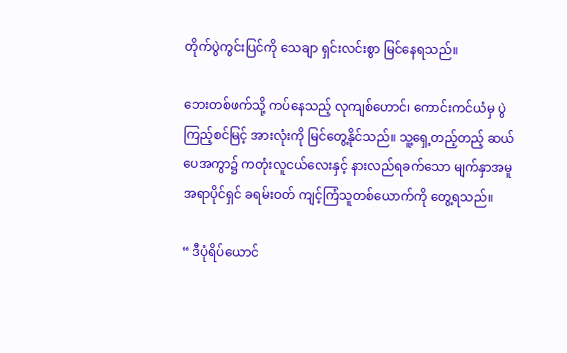တိုက်ပွဲကွင်းပြင်ကို သေချာ ရှင်းလင်းစွာ မြင်နေရသည်။

ဘေးတစ်ဖက်သို့ ကပ်နေသည့် လုကျစ်ဟောင်၊ ကောင်းကင်ယံမှ ပွဲကြည့်စင်မြင့် အားလုံးကို မြင်တွေ့နိုင်သည်။ သူ့ရှေ့တည့်တည့် ဆယ်ပေအကွာ၌ ကတုံးလူငယ်လေးနှင့် နားလည်ရခက်သော မျက်နှာအမူအရာပိုင်ရှင် ခရမ်းဝတ် ကျင့်ကြံသူတစ်ယောက်ကို တွေ့ရသည်။

“ ဒီပုံရိပ်‌ယောင်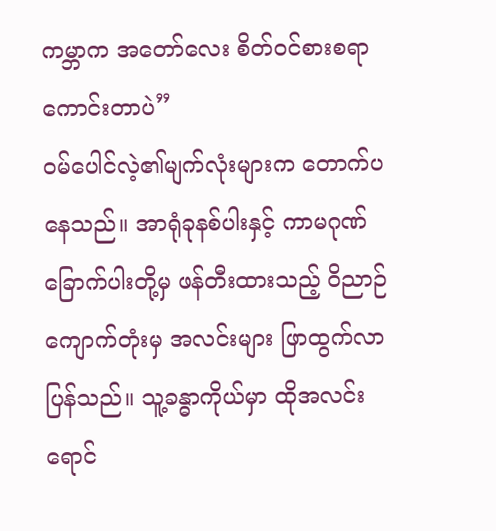ကမ္ဘာက အတော်လေး စိတ်ဝင်စားစရာ ကောင်းတာပဲ”
ဝမ်ပေါင်လဲ့၏မျက်လုံးများက တောက်ပနေသည်။ အာရုံခုနစ်ပါးနှင့် ကာမဂုဏ်ခြောက်ပါးတို့မှ ဖန်တီးထားသည့် ဝိညာဉ်ကျောက်တုံးမှ အလင်းများ ဖြာထွက်လာပြန်သည်။ သူ့ခန္ဓာကိုယ်မှာ ထိုအလင်းရောင်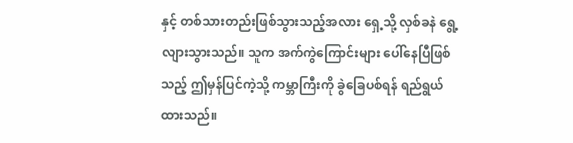နှင့် တစ်သားတည်းဖြစ်သွားသည့်အလား ရှေ့သို့ လှစ်ခနဲ ရွေ့လျားသွားသည်။ သူက အက်ကွဲကြောင်းများ ပေါ်နေပြီဖြစ်သည့် ဤမှန်ပြင်ကဲ့သို့ ကမ္ဘာကြီးကို ခွဲခြေပစ်ရန် ရည်ရွယ်ထားသည်။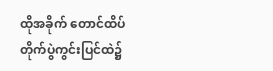ထိုအခိုက် တောင်ထိပ် တိုက်ပွဲကွင်းပြင်ထဲ၌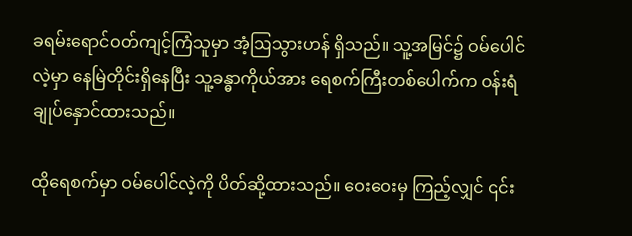ခရမ်းရောင်ဝတ်ကျင့်ကြံသူမှာ အံ့ဩသွားဟန် ရှိသည်။ သူ့အမြင်၌ ဝမ်ပေါင်လဲ့မှာ နေမြဲတိုင်းရှိနေပြီး သူ့ခန္ဓာကိုယ်အား ရေစက်ကြီးတစ်ပေါက်က ဝန်းရံချုပ်နှောင်ထားသည်။

ထိုရေစက်မှာ ဝမ်‌ပေါင်လဲ့ကို ပိတ်ဆို့ထားသည်။ ဝေးဝေးမှ ကြည့်လျှင် ၎င်း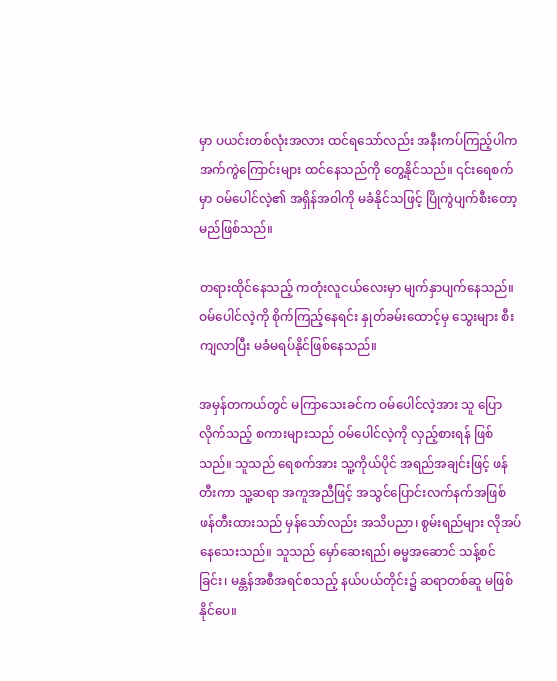မှာ ပယင်းတစ်လုံးအလား ထင်ရသော်လည်း အနီးကပ်ကြည့်ပါက အက်ကွဲကြောင်းများ ထင်နေသည်ကို တွေ့နိုင်သည်။ ၎င်းရေစက်မှာ ဝမ်ပေါင်လဲ့၏ အရှိန်အဝါကို မခံနိုင်သဖြင့် ပြိုကွဲပျက်စီးတော့မည်ဖြစ်သည်။

တရားထိုင်နေသည့် ကတုံးလူငယ်လေးမှာ မျက်နှာပျက်နေသည်။ ဝမ်ပေါင်လဲ့ကို စိုက်ကြည့်နေရင်း နှုတ်ခမ်းထောင့်မှ သွေးများ စီးကျလာပြီး မခံမရပ်နိုင်ဖြစ်နေသည်။

အမှန်တကယ်တွင် မကြာသေးခင်က ဝမ်ပေါင်လဲ့အား သူ ပြောလိုက်သည့် စကားများသည် ဝမ်ပေါင်လဲ့ကို လှည့်စားရန် ဖြစ်သည်။ သူသည် ရေစက်အား သူ့ကိုယ်ပိုင် အရည်အချင်းဖြင့် ဖန်တီးကာ သူ့ဆရာ အကူအညီဖြင့် အသွင်ပြောင်းလက်နက်အဖြစ် ဖန်တီးထားသည် မှန်သော်လည်း အသိပညာ၊ စွမ်းရည်များ လိုအပ်နေသေးသည်။ သူသည် မှော်ဆေးရည်၊ ဓမ္မအဆောင် သန့်စင်ခြင်း၊ မန္တန်အစီအရင်စသည့် နယ်ပယ်တိုင်း၌ ဆရာတစ်ဆူ မဖြစ်နိုင်ပေ။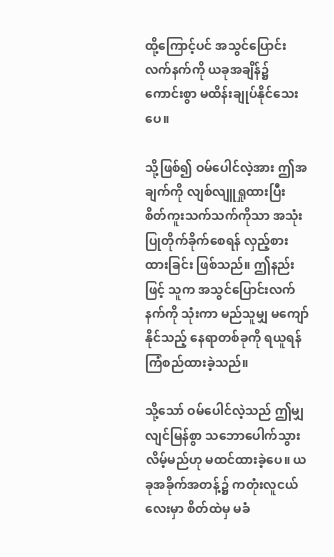ထို့ကြောင့်ပင် အသွင်ပြောင်းလက်နက်ကို ယခုအချိန်၌ ကောင်းစွာ မထိန်းချုပ်နိုင်သေးပေ။

သို့ဖြစ်၍ ဝမ်ပေါင်လဲ့အား ဤအချက်ကို လျစ်လျူရှုထားပြီး စိတ်ကူးသက်သက်ကိုသာ အသုံးပြုတိုက်ခိုက်စေရန် လှည့်စားထားခြင်း ဖြစ်သည်။ ဤနည်းဖြင့် သူက အသွင်ပြောင်းလက်နက်ကို သုံးကာ မည်သူမျှ မကျော်နိုင်သည့် နေရာတစ်ခုကို ရယူရန် ကြံစည်ထားခဲ့သည်။

သို့သော် ဝမ်ပေါင်လဲ့သည် ဤမျှ လျင်မြန်စွာ သဘောပေါက်သွားလိမ့်မည်ဟု မထင်ထားခဲ့ပေ။ ယခုအခိုက်အတန့်၌ ကတုံးလူငယ်လေးမှာ စိတ်ထဲမှ မခံ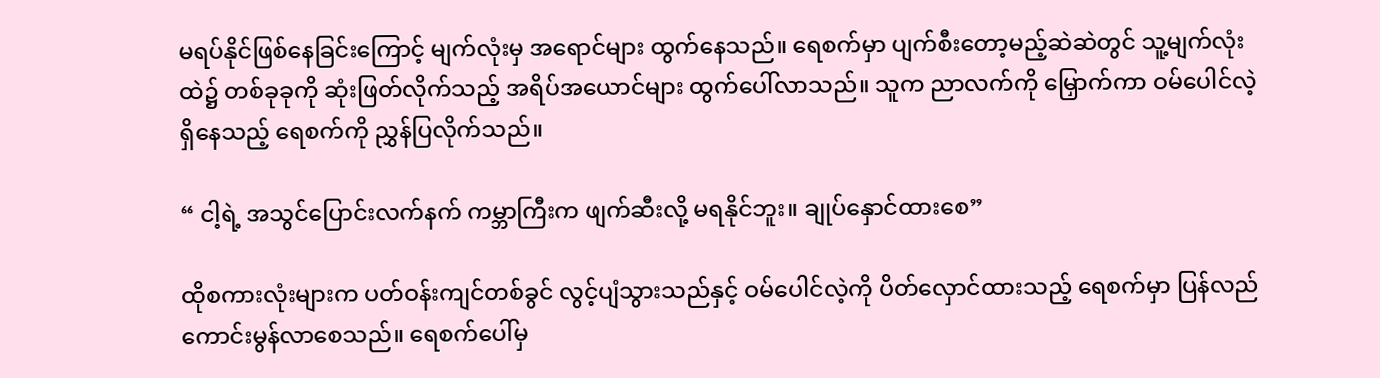မရပ်နိုင်ဖြစ်နေခြင်းကြောင့် မျက်လုံးမှ အရောင်များ ထွက်နေသည်။ ရေစက်မှာ ပျက်စီးတော့မည့်ဆဲဆဲတွင် သူ့မျက်လုံးထဲ၌ တစ်ခုခုကို ဆုံးဖြတ်လိုက်သည့် အရိပ်အယောင်များ ထွက်ပေါ်လာသည်။ သူက ညာလက်ကို မြှောက်ကာ ဝမ်ပေါင်လဲ့ ရှိနေသည့် ရေစက်ကို ညွှန်ပြလိုက်သည်။

“ ငါ့ရဲ့ အသွင်ပြောင်းလက်နက် ကမ္ဘာကြီးက ဖျက်ဆီးလို့ မရနိုင်ဘူး။ ချုပ်နှောင်ထားစေ”

ထိုစကားလုံးများက ပတ်ဝန်းကျင်တစ်ခွင် လွင့်ပျံသွားသည်နှင့် ဝမ်ပေါင်လဲ့ကို ပိတ်လှောင်ထားသည့် ရေစက်မှာ ပြန်လည် ကောင်းမွန်လာစေသည်။ ရေစက်ပေါ်မှ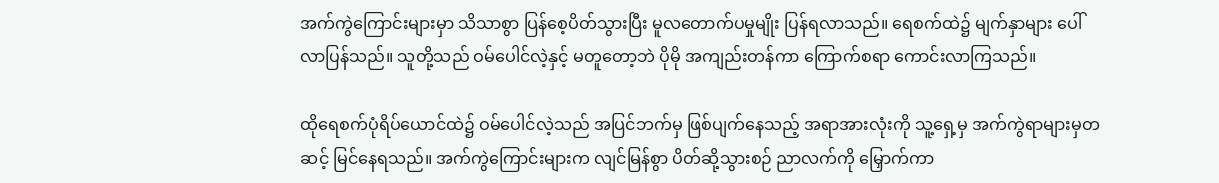အက်ကွဲကြောင်းများမှာ သိသာစွာ ပြန်စေ့ပိတ်သွားပြီး မူလတောက်ပမှုမျိုး ပြန်ရလာသည်။ ရေစက်ထဲ၌ မျက်နှာများ ပေါ်လာပြန်သည်။ သူတို့သည် ဝမ်ပေါင်လဲ့နှင့် မတူတော့ဘဲ ပိုမို အကျည်းတန်ကာ ကြောက်စရာ ကောင်းလာကြသည်။

ထိုရေစက်ပုံရိပ်ယောင်ထဲ၌ ဝမ်ပေါင်လဲ့သည် အပြင်ဘက်မှ ဖြစ်ပျက်နေသည့် အရာအားလုံးကို သူ့ရှေ့မှ အက်ကွဲရာများမှတဆင့် မြင်နေရသည်။ အက်ကွဲကြောင်းများက လျင်မြန်စွာ ပိတ်ဆို့သွားစဉ် ညာလက်ကို မြှောက်ကာ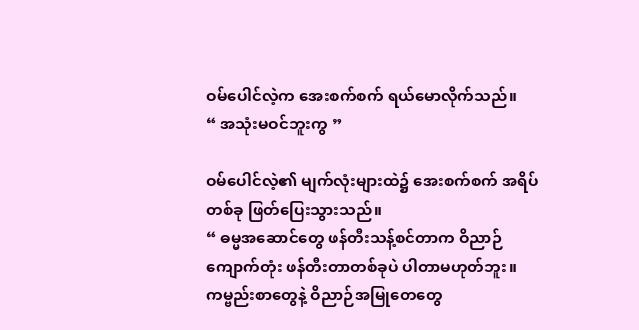ဝမ်‌ပေါင်လဲ့က အေးစက်စက် ရယ်မောလိုက်သည်။
“ အသုံးမဝင်ဘူးကွ ”

ဝမ်ပေါင်လဲ့၏ မျက်လုံးများထဲ၌ အေးစက်စက် အရိပ်တစ်ခု ဖြတ်ပြေးသွားသည်။
“ ဓမ္မအဆောင်တွေ ဖန်တီးသန့်စင်တာက ဝိညာဉ်ကျောက်တုံး ဖန်တီးတာတစ်ခုပဲ ပါတာမဟုတ်ဘူး။ ကမ္ဗည်းစာတွေနဲ့ ဝိညာဉ်အမြုတေတွေ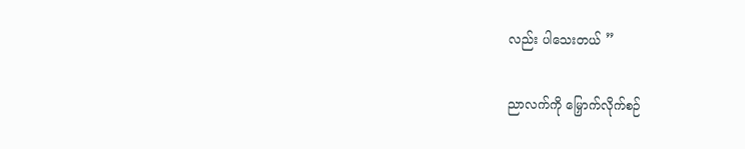လည်း ပါသေးတယ် ”

ညာလက်ကို မြှောက်လိုက်စဉ်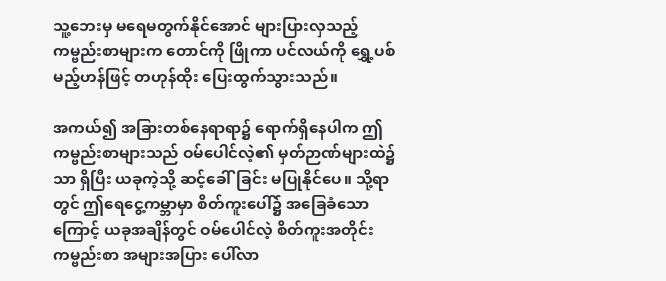သူ့ဘေးမှ မရေမတွက်နိုင်အောင် များပြားလှသည့် ကမ္ဗည်းစာများက တောင်ကို ဖြိုကာ ပင်လယ်ကို ရွှေ့ပစ်မည့်ဟန်ဖြင့် တဟုန်ထိုး ပြေးထွက်သွားသည်။

အကယ်၍ အခြားတစ်နေရာရာ၌ ရောက်ရှိနေပါက ဤကမ္ဗည်းစာများသည် ဝမ်ပေါင်လဲ့၏ မှတ်ဉာဏ်များထဲ၌သာ ရှိပြီး ယခုကဲ့သို့ ဆင့်ခေါ်ခြင်း မပြုနိုင်ပေ။ သို့ရာတွင် ဤရေငွေ့ကမ္ဘာမှာ စိတ်ကူးပေါ်၌ အခြေခံသောကြောင့် ယခုအချိန်တွင် ဝမ်ပေါင်လဲ့ စိတ်ကူးအတိုင်း ကမ္ဗည်းစာ အများအပြား ပေါ်လာ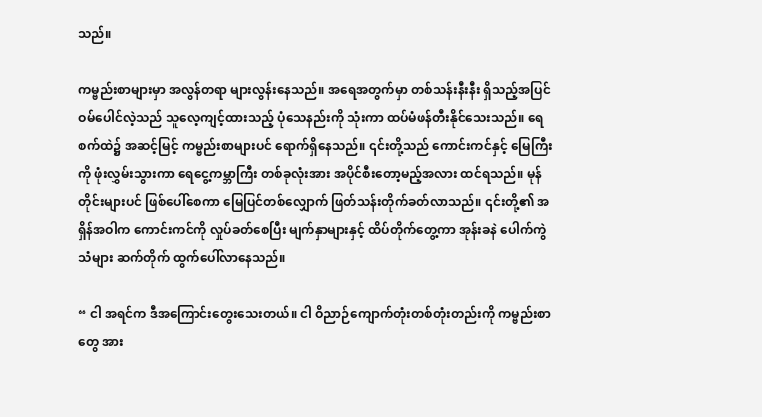သည်။

ကမ္ဗည်းစာများမှာ အလွန်တရာ များလွန်းနေသည်။ အရေအတွက်မှာ တစ်သန်းနီးနီး ရှိသည့်အပြင် ဝမ်ပေါင်လဲ့သည် သူလေ့ကျင့်ထားသည့် ပုံသေနည်းကို သုံးကာ ထပ်မံဖန်တီးနိုင်သေးသည်။ ရေစက်ထဲ၌ အဆင့်မြင့် ကမ္ဗည်းစာများပင် ရောက်ရှိနေသည်။ ၎င်းတို့သည် ကောင်းကင်နှင့် မြေကြီးကို ဖုံးလွှမ်းသွားကာ ရေငွေ့ကမ္ဘာကြီး တစ်ခုလုံးအား အပိုင်စီးတော့မည့်အလား ထင်ရသည်။ မုန်တိုင်းများပင် ဖြစ်ပေါ်စေကာ မြေပြင်တစ်လျှောက် ဖြတ်သန်းတိုက်ခတ်လာသည်။ ၎င်းတို့၏ အရှိန်အဝါက‌ ကောင်းကင်ကို လှုပ်ခတ်စေပြီး မျက်နှာများနှင့် ထိပ်တိုက်တွေ့ကာ အုန်းခနဲ ပေါက်ကွဲသံများ ဆက်တိုက် ထွက်ပေါ်လာနေသည်။

“ ငါ အရင်က ဒီအကြောင်းတွေးသေးတယ်။ ငါ ဝိညာဉ်ကျောက်တုံးတစ်တုံးတည်းကို ကမ္ဗည်းစာတွေ အား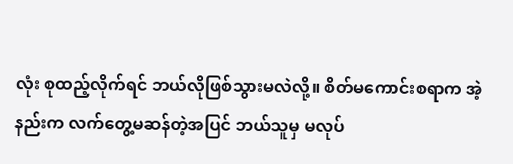လုံး စုထည့်လိုက်ရင် ဘယ်လိုဖြစ်သွားမလဲလို့။ စိတ်မကောင်းစရာက အဲ့နည်းက လက်တွေ့မဆန်တဲ့အပြင် ဘယ်သူမှ မလုပ်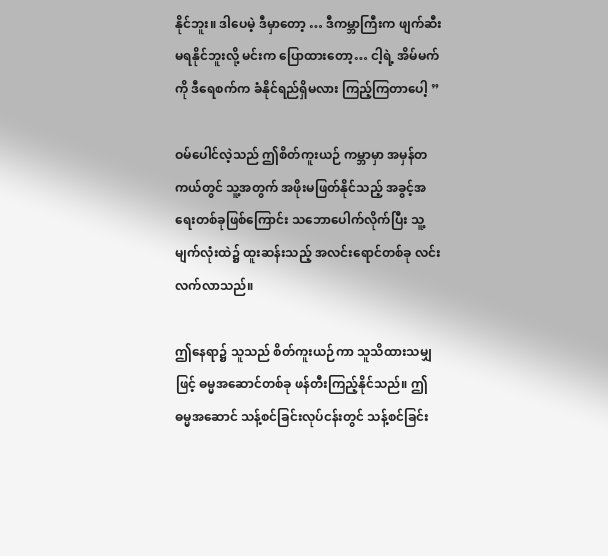နိုင်ဘူး။ ဒါပေမဲ့ ဒီမှာတော့ … ဒီကမ္ဘာကြီးက ဖျက်ဆီးမရနိုင်ဘူးလို့ မင်းက ပြောထားတော့… ငါ့ရဲ့ အိမ်မက်ကို ဒီရေစက်က ခံနိုင်ရည်ရှိမလား ကြည့်ကြတာပေါ့ ”

ဝမ်ပေါင်လဲ့သည် ဤစိတ်ကူးယဉ် ကမ္ဘာမှာ အမှန်တကယ်တွင် သူ့အတွက် အဖိုးမဖြတ်နိုင်သည့် အခွင့်အရေးတစ်ခုဖြစ်ကြောင်း သဘောပေါက်လိုက်ပြီး သူ့မျက်လုံးထဲ၌ ထူးဆန်းသည့် အလင်းရောင်တစ်ခု လင်းလက်လာသည်။

ဤနေရာ၌ သူသည် စိတ်ကူးယဉ်ကာ သူသိထားသမျှဖြင့် ဓမ္မအဆောင်တစ်ခု ဖန်တီးကြည့်နိုင်သည်။ ဤဓမ္မအဆောင် သန့်စင်ခြင်းလုပ်ငန်းတွင် သန့်စင်ခြင်း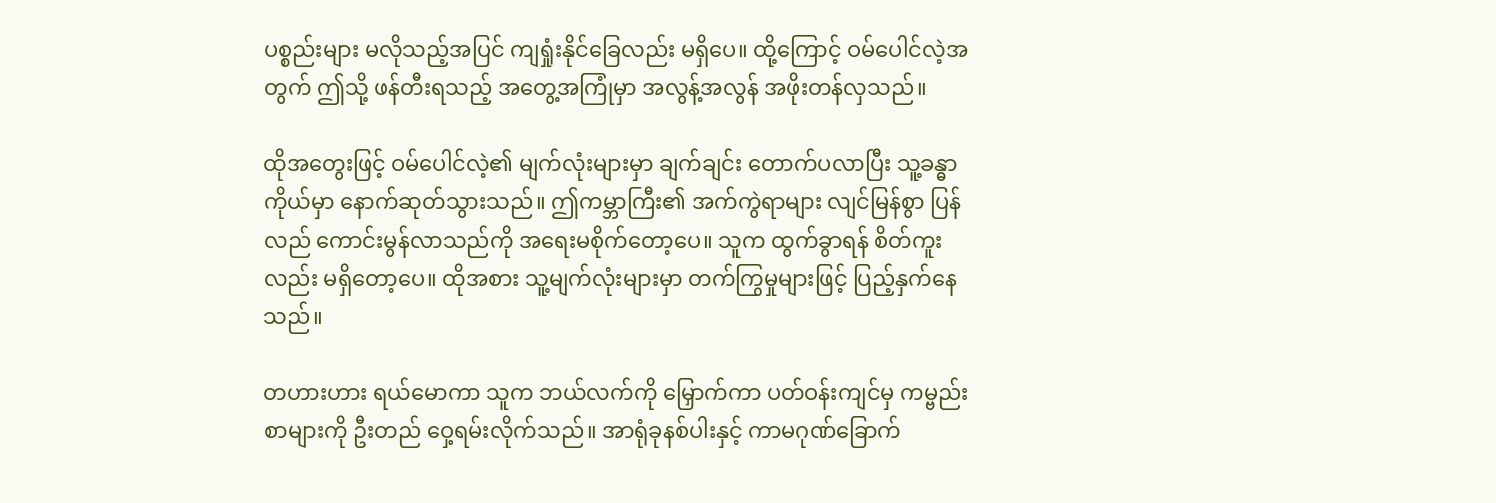ပစ္စည်းများ မလိုသည့်အပြင် ကျရှုံးနိုင်ခြေလည်း မရှိပေ။ ထို့ကြောင့် ဝမ်ပေါင်လဲ့အတွက် ဤသို့ ဖန်တီးရသည့် အတွေ့အကြုံမှာ အလွန့်အလွန် အဖိုးတန်လှသည်။

ထိုအတွေးဖြင့် ဝမ်ပေါင်လဲ့၏ မျက်လုံးများမှာ ချက်ချင်း တောက်ပလာပြီး သူ့ခန္ဓာကိုယ်မှာ နောက်ဆုတ်သွားသည်။ ဤကမ္ဘာကြီး၏ အက်ကွဲရာများ လျင်မြန်စွာ ပြန်လည် ကောင်းမွန်လာသည်ကို အရေးမစိုက်တော့ပေ။ သူက ထွက်ခွာရန် စိတ်ကူးလည်း မရှိတော့ပေ။ ထိုအစား သူ့မျက်လုံးများမှာ တက်ကြွမှုများဖြင့် ပြည့်နှက်နေသည်။

တဟားဟား ရယ်မောကာ သူက ဘယ်လက်ကို မြှောက်ကာ ပတ်ဝန်းကျင်မှ ကမ္ဗည်းစာများကို ဦးတည် ဝှေ့ရမ်းလိုက်သည်။ အာရုံခုနစ်ပါးနှင့် ကာမဂုဏ်ခြောက်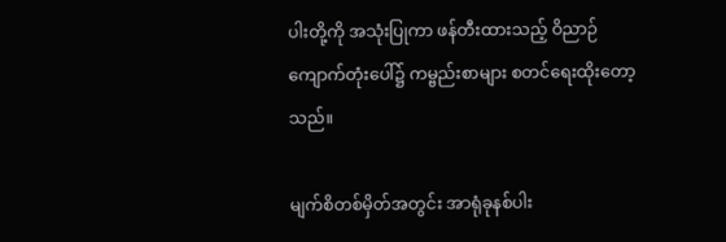ပါးတို့ကို အသုံးပြုကာ ဖန်တီးထားသည့် ဝိညာဉ်ကျောက်တုံးပေါ်၌ ကမ္ဗည်းစာများ စတင်ရေးထိုးတော့သည်။

မျက်စိတစ်မှိတ်အတွင်း အာရုံခုနစ်ပါး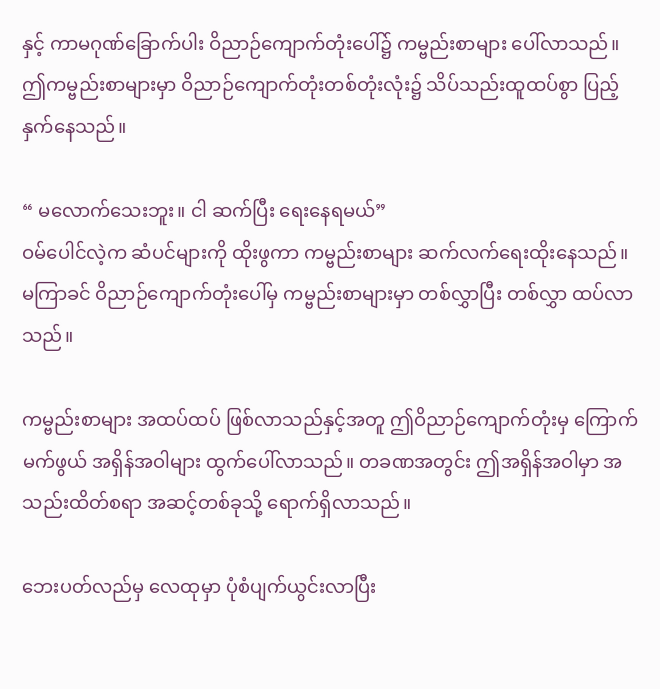နှင့် ကာမဂုဏ်ခြောက်ပါး ဝိညာဉ်ကျောက်တုံးပေါ်၌ ကမ္ဗည်းစာများ ပေါ်လာသည်။ ဤကမ္ဗည်းစာများမှာ ဝိညာဉ်ကျောက်တုံးတစ်တုံးလုံး၌ သိပ်သည်းထူထပ်စွာ ပြည့်နှက်နေသည်။

“ မလောက်သေးဘူး။ ငါ ဆက်ပြီး ရေးနေရမယ်”
ဝမ်ပေါင်လဲ့က ဆံပင်များကို ထိုးဖွကာ ကမ္ဗည်းစာများ ဆက်လက်ရေးထိုးနေသည်။ မကြာခင် ဝိညာဉ်ကျောက်တုံးပေါ်မှ ကမ္ဗည်းစာများမှာ တစ်လွှာပြီး တစ်လွှာ ထပ်လာသည်။

ကမ္ဗည်းစာများ အထပ်ထပ် ဖြစ်လာသည်နှင့်အတူ ဤဝိညာဉ်ကျောက်တုံးမှ ကြောက်မက်ဖွယ် အရှိန်အဝါများ ထွက်ပေါ်လာသည်။ တခဏအတွင်း ဤအရှိန်အဝါမှာ အသည်းထိတ်စရာ အဆင့်တစ်ခုသို့ ရောက်ရှိလာသည်။

ဘေးပတ်လည်မှ လေထုမှာ ပုံစံပျက်ယွင်းလာပြီး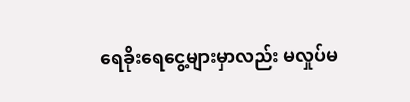ရေခိုးရေငွေ့များမှာလည်း မလှုပ်မ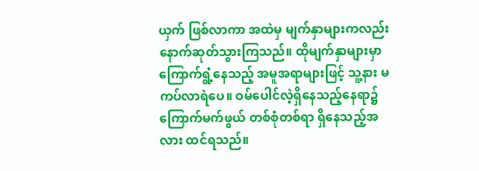ယှက် ဖြစ်လာကာ အထဲမှ မျက်နှာများကလည်း နောက်ဆုတ်သွားကြသည်။ ထိုမျက်နှာများမှာ ကြောက်ရွံ့နေသည့် အမူအရာများဖြင့် သူ့နား မကပ်လာရဲပေ။ ဝမ်ပေါင်လဲ့ရှိနေသည့်နေရာ၌ ကြောက်မက်ဖွယ် တစ်စုံတစ်ရာ ရှိနေသည့်အလား ထင်ရသည်။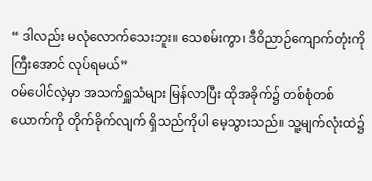“ ဒါလည်း မလုံလောက်သေးဘူး။ သေစမ်းကွာ၊ ဒီဝိညာဉ်ကျောက်တုံးကို ကြီးအောင် လုပ်ရမယ်”
ဝမ်ပေါင်လဲ့မှာ အသက်ရှူသံများ မြန်လာပြီး ထိုအခိုက်၌ တစ်စုံတစ်ယောက်ကို တိုက်ခိုက်လျက် ရှိသည်ကိုပါ မေ့သွားသည်။ သူ့မျက်လုံးထဲ၌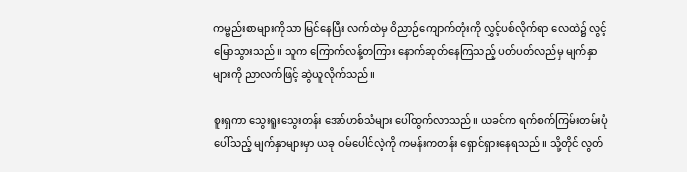ကမ္ဗည်းစာများကိုသာ မြင်နေပြီး လက်ထဲမှ ဝိညာဉ်ကျောက်တုံးကို လွှင့်ပစ်လိုက်ရာ လေထဲ၌ လွင့်မြောသွားသည်။ သူက ကြောက်လန့်တကြား နောက်ဆုတ်နေကြသည့် ပတ်ပတ်လည်မှ မျက်နှာများကို ညာလက်ဖြင့် ဆွဲယူလိုက်သည်။

စူးရှကာ သွေးရူးသွေးတန်း အော်ဟစ်သံများ ပေါ်ထွက်လာသည်။ ယခင်က ရက်စက်ကြမ်းတမ်းပုံပေါ်သည့် မျက်နှာများမှာ ယခု ဝမ်ပေါင်လဲ့ကို ကမန်းကတန်း ရှောင်ရှားနေရသည်။ သို့တိုင် လွတ်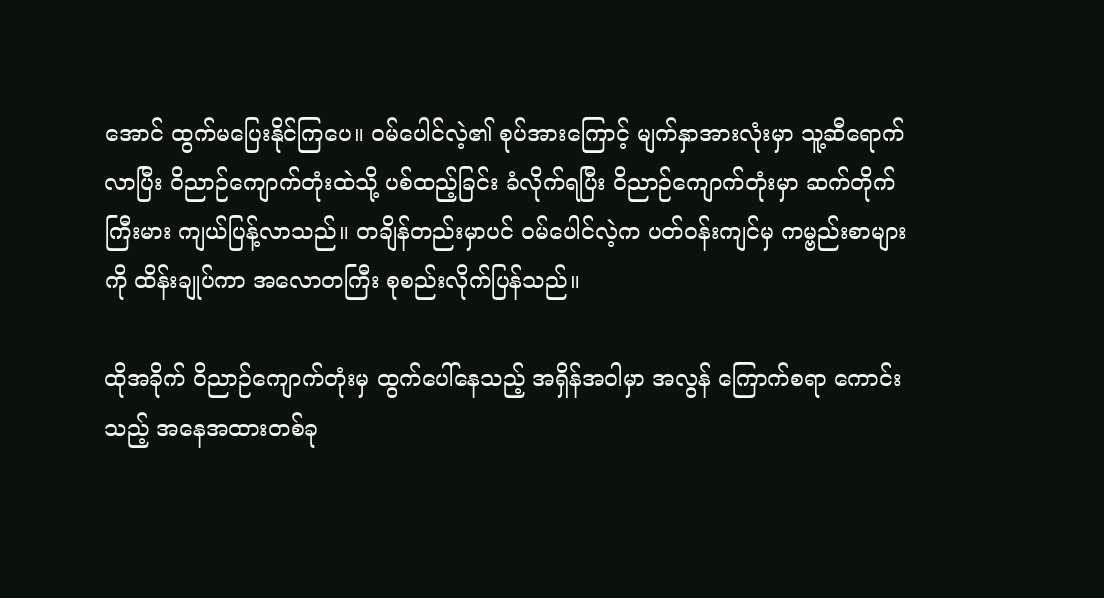အောင် ထွက်မပြေးနိုင်ကြပေ။ ဝမ်ပေါင်လဲ့၏ စုပ်အားကြောင့် မျက်နှာအားလုံးမှာ သူ့ဆီရောက်လာပြီး ဝိညာဉ်ကျောက်တုံးထဲသို့ ပစ်ထည့်ခြင်း ခံလိုက်ရပြီး ဝိညာဉ်ကျောက်တုံးမှာ ဆက်တိုက် ကြီးမား ကျယ်ပြန့်လာသည်။ တချိန်တည်းမှာပင် ဝမ်ပေါင်လဲ့က ပတ်ဝန်းကျင်မှ ကမ္ဗည်းစာများကို ထိန်းချုပ်ကာ အလောတကြီး စုစည်းလိုက်ပြန်သည်။

ထိုအခိုက် ဝိညာဉ်ကျောက်တုံးမှ ထွက်ပေါ်နေသည့် အရှိန်အဝါမှာ အလွန် ကြောက်စရာ ကောင်းသည့် အနေအထားတစ်ခု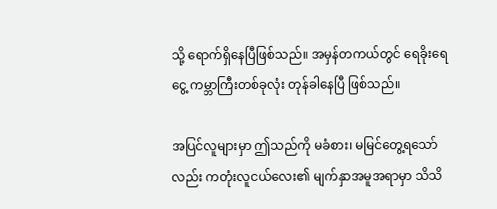သို့ ရောက်ရှိနေပြီဖြစ်သည်။ အမှန်တကယ်တွင် ရေခိုးရေငွေ့ ကမ္ဘာကြီးတစ်ခုလုံး တုန်ခါနေပြီ ဖြစ်သည်။

အပြင်လူများမှာ ဤသည်ကို မခံစား၊ မမြင်တွေ့ရသော်လည်း ကတုံးလူငယ်လေး၏ မျက်နှာအမူအရာမှာ သိသိ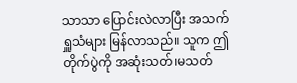သာသာ ပြောင်းလဲလာပြီး အသက်ရှူသံများ မြန်လာသည်။ သူက ဤတိုက်ပွဲကို အဆုံးသတ်၊မသတ်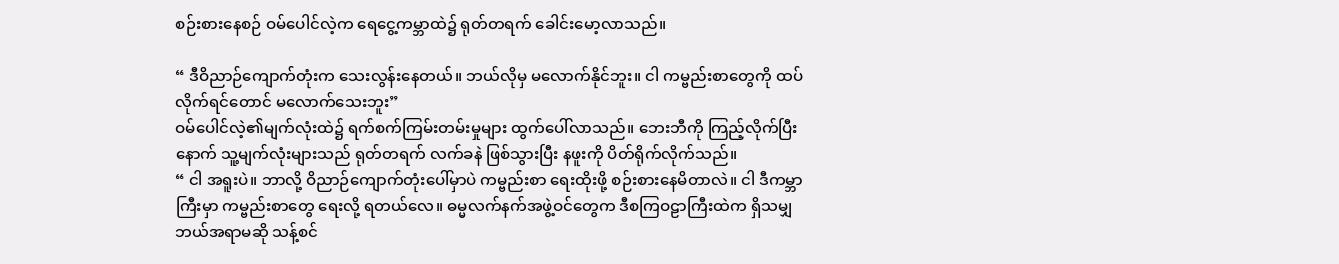စဉ်းစားနေစဉ် ဝမ်ပေါင်လဲ့က ရေငွေ့ကမ္ဘာထဲ၌ ရုတ်တရက် ခေါင်းမော့လာသည်။

“ ဒီဝိညာဉ်ကျောက်တုံးက သေးလွန်းနေတယ်။ ဘယ်လိုမှ မလောက်နိုင်ဘူး။ ငါ ကမ္ဗည်းစာတွေကို ထပ်လိုက်ရင်တောင် မလောက်သေးဘူး”
ဝမ်ပေါင်လဲ့၏မျက်လုံးထဲ၌ ရက်စက်ကြမ်းတမ်းမှုများ ထွက်ပေါ်လာသည်။ ဘေးဘီကို ကြည့်လိုက်ပြီးနောက် သူ့မျက်လုံးများသည် ရုတ်တရက် လက်ခနဲ ဖြစ်သွားပြီး နဖူးကို ပိတ်ရိုက်လိုက်သည်။
“ ငါ အရူးပဲ။ ဘာလို့ ဝိညာဉ်ကျောက်တုံးပေါ်မှာပဲ ကမ္ဗည်းစာ ရေးထိုးဖို့ စဉ်းစားနေမိတာလဲ။ ငါ ဒီကမ္ဘာကြီးမှာ ကမ္ဗည်းစာတွေ ရေးလို့ ရတယ်လေ။ ဓမ္မလက်နက်အဖွဲ့ဝင်တွေက ဒီစကြဝဠာကြီးထဲက ရှိသမျှ ဘယ်အရာမဆို သန့်စင်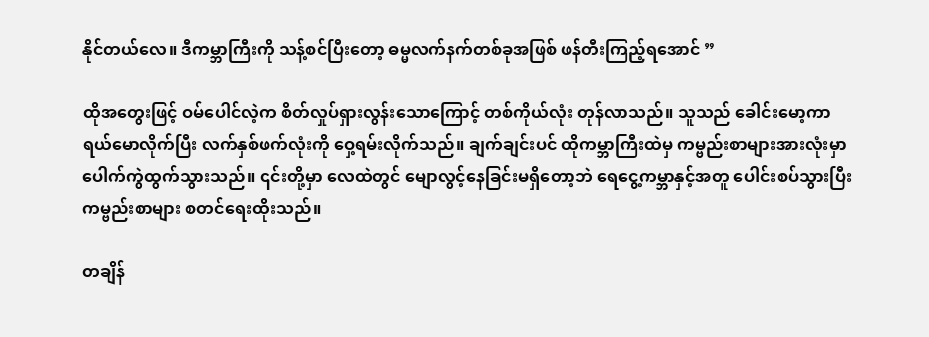နိုင်တယ်လေ။ ဒီကမ္ဘာကြီးကို သန့်စင်ပြီးတော့ ဓမ္မလက်နက်တစ်ခုအဖြစ် ဖန်တီးကြည့်ရအောင် ”

ထိုအတွေးဖြင့် ဝမ်ပေါင်လဲ့က စိတ်လှုပ်ရှားလွန်းသောကြောင့် တစ်ကိုယ်လုံး တုန်လာသည်။ သူသည် ခေါင်းမော့ကာ ရယ်မောလိုက်ပြီး လက်နှစ်ဖက်လုံးကို ဝှေ့ရမ်းလိုက်သည်။ ချက်ချင်းပင် ထိုကမ္ဘာကြီးထဲမှ ကမ္ဗည်းစာများအားလုံးမှာ ပေါက်ကွဲထွက်သွားသည်။ ၎င်းတို့မှာ လေထဲတွင် မျောလွင့်နေခြင်းမရှိတော့ဘဲ ရေငွေ့ကမ္ဘာနှင့်အတူ ပေါင်းစပ်သွားပြီး ကမ္ဗည်းစာများ စတင်ရေးထိုးသည်။

တချိန်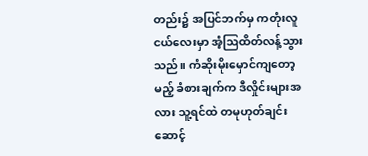တည်း၌ အပြင်ဘက်မှ ကတုံးလူငယ်လေးမှာ အံ့ဩထိတ်လန့်သွားသည်။ ကံဆိုးမိုးမှောင်ကျတော့မည့် ခံစားချက်က ဒီလှိုင်းများအလား သူ့ရင်ထဲ တမုဟုတ်ချင်း ဆောင့်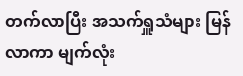တက်လာပြီး အသက်ရှူသံများ မြန်လာကာ မျက်လုံး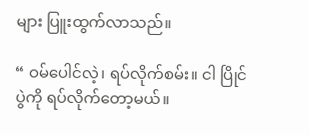များ ပြူးထွက်လာသည်။

“ ဝမ်ပေါင်လဲ့၊ ရပ်လိုက်စမ်း။ ငါ ပြိုင်ပွဲကို ရပ်လိုက်တော့မယ်။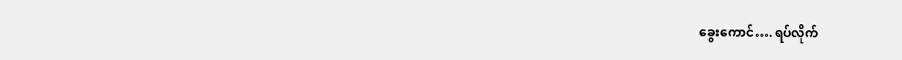ခွေးကောင်…. ရပ်လိုက်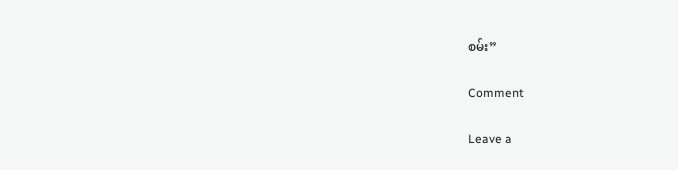စမ်း”

Comment

Leave a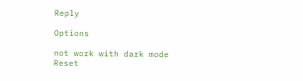Reply

Options

not work with dark mode
Reset